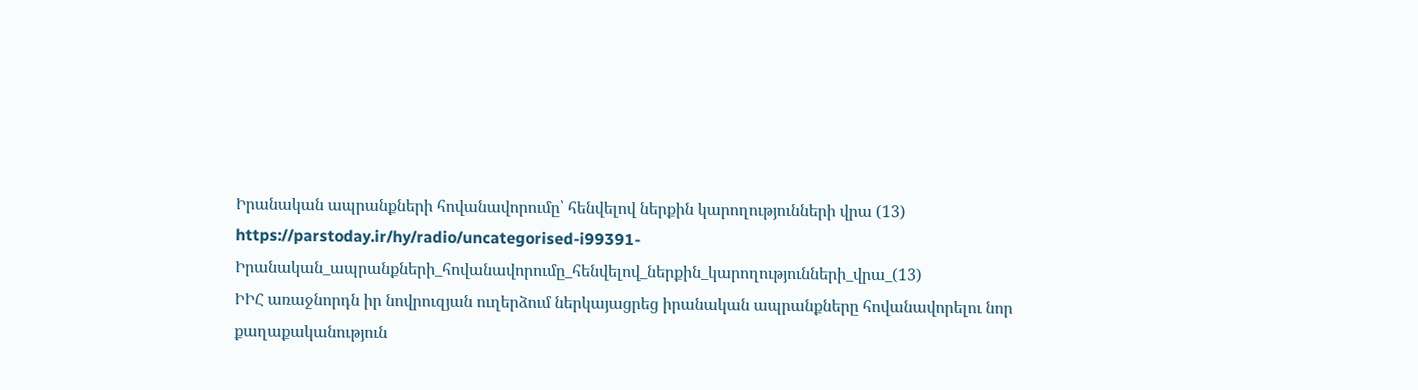Իրանական ապրանքների հովանավորումը՝ հենվելով ներքին կարողությունների վրա (13)
https://parstoday.ir/hy/radio/uncategorised-i99391-Իրանական_ապրանքների_հովանավորումը_հենվելով_ներքին_կարողությունների_վրա_(13)
ԻԻՀ առաջնորդն իր նովրուզյան ուղերձում ներկայացրեց իրանական ապրանքները հովանավորելու նոր քաղաքականություն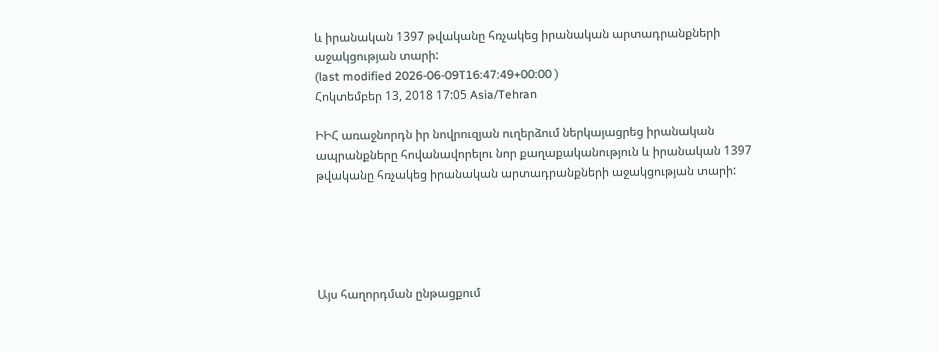և իրանական 1397 թվականը հռչակեց իրանական արտադրանքների աջակցության տարի:
(last modified 2026-06-09T16:47:49+00:00 )
Հոկտեմբեր 13, 2018 17:05 Asia/Tehran

ԻԻՀ առաջնորդն իր նովրուզյան ուղերձում ներկայացրեց իրանական ապրանքները հովանավորելու նոր քաղաքականություն և իրանական 1397 թվականը հռչակեց իրանական արտադրանքների աջակցության տարի:





Այս հաղորդման ընթացքում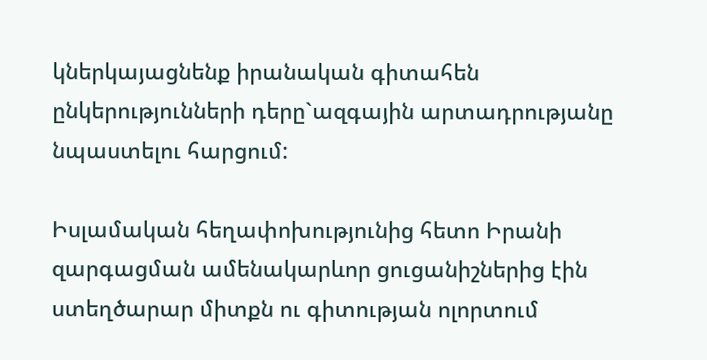կներկայացնենք իրանական գիտահեն ընկերությունների դերը`ազգային արտադրությանը նպաստելու հարցում:

Իսլամական հեղափոխությունից հետո Իրանի զարգացման ամենակարևոր ցուցանիշներից էին ստեղծարար միտքն ու գիտության ոլորտում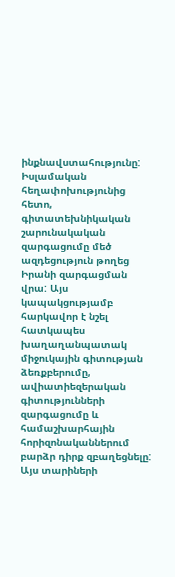ինքնավստահությունը: Իսլամական հեղափոխությունից հետո,  գիտատեխնիկական շարունակական զարգացումը մեծ ազդեցություն թողեց Իրանի զարգացման վրա: Այս կապակցությամբ հարկավոր է նշել հատկապես խաղաղանպատակ միջուկային գիտության ձեռքբերումը, ավիատիեզերական գիտությունների զարգացումը և համաշխարհային հորիզոնականներում բարձր դիրք զբաղեցնելը: Այս տարիների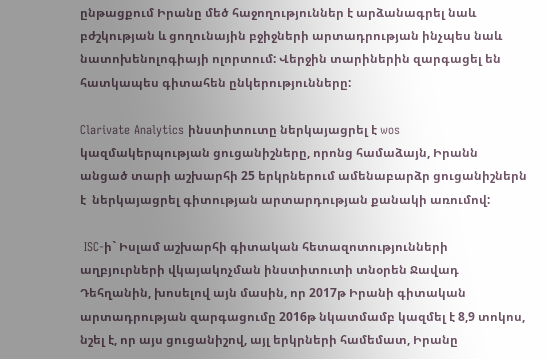ընթացքում Իրանը մեծ հաջողություններ է արձանագրել նաև բժշկության և ցողունային բջիջների արտադրության ինչպես նաև նատոխենոլոգիայի ոլորտում: Վերջին տարիներին զարգացել են հատկապես գիտահեն ընկերությունները:

Clarivate Analytics ինստիտուտը ներկայացրել է wos կազմակերպության ցուցանիշները, որոնց համաձայն, Իրանն անցած տարի աշխարհի 25 երկրներում ամենաբարձր ցուցանիշներն է  ներկայացրել գիտության արտարդության քանակի առումով:

 ISC-ի` Իսլամ աշխարհի գիտական հետազոտությունների աղբյուրների վկայակոչման ինստիտուտի տնօրեն Ջավադ Դեհղանին, խոսելով այն մասին, որ 2017թ Իրանի գիտական արտադրության զարգացումը 2016թ նկատմամբ կազմել է 8,9 տոկոս, նշել է, որ այս ցուցանիշով, այլ երկրների համեմատ, Իրանը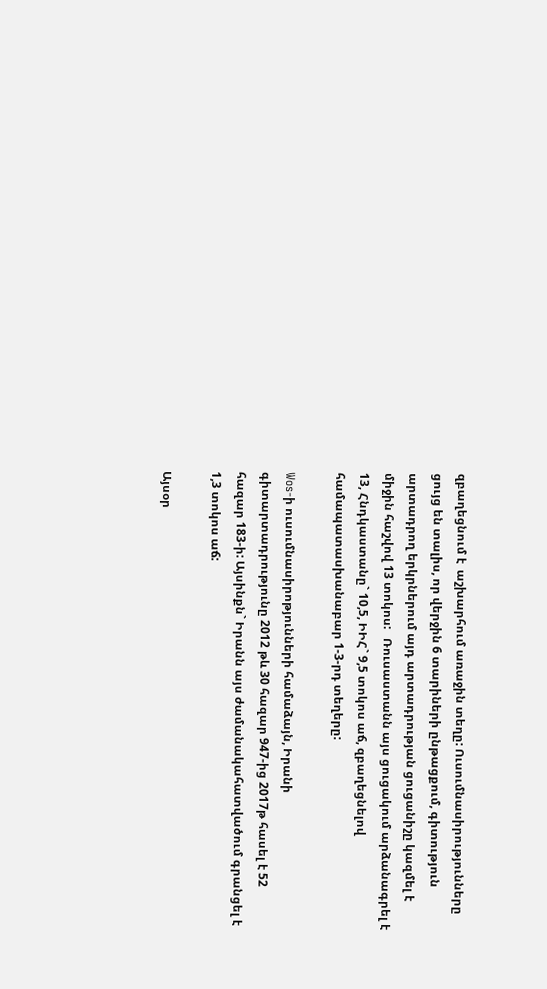զբաղեցնում է  աշխարհում առաջին տեղը: Ուսումնասիրությունները ցույց են տալիս, որ վերջին 6 տարիների ընթացքում, գիտություն արտադրող երկրներում այդ արտադրության ցուցանիշը կազմել է միջին հաշվով 13 տոկոս:   Ռուսաստանն այս ցուցակում արձանագրել է 13, Հնդկաստանը` 10,5, ԻԻՀ` 9,5 տոկոս աճ, զբաղեցնելով համապատասխանաբար 1-3-րդ տեղերը:

Wos-ի ուսումնասիրոթյունների համաձայն, Իրանի գիտարտադրությունը 2012 թև 30 հազար 947-ից 2017թ հասել է 52 հազար 183-ի: Այսինքն` Իրանն այս ժամանակահատվածում գրանցել է 1,3 տոկոս աճ:

Այսօր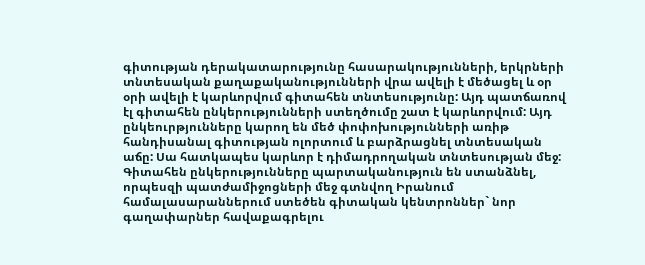գիտության դերակատարությունը հասարակությունների, երկրների տնտեսական քաղաքականությունների վրա ավելի է մեծացել և օր օրի ավելի է կարևորվում գիտահեն տնտեսությունը: Այդ պատճառով էլ գիտահեն ընկերությունների ստեղծումը շատ է կարևորվում: Այդ ընկեուրթյունները կարող են մեծ փոփոխությունների առիթ հանդիսանալ գիտության ոլորտում և բարձրացնել տնտեսական աճը: Սա հատկապես կարևոր է դիմադրողական տնտեսության մեջ: Գիտահեն ընկերությունները պարտականություն են ստանձնել, որպեսզի պատժամիջոցների մեջ գտնվող Իրանում համալասարաններում ստեծեն գիտական կենտրոններ` նոր գաղափարներ հավաքագրելու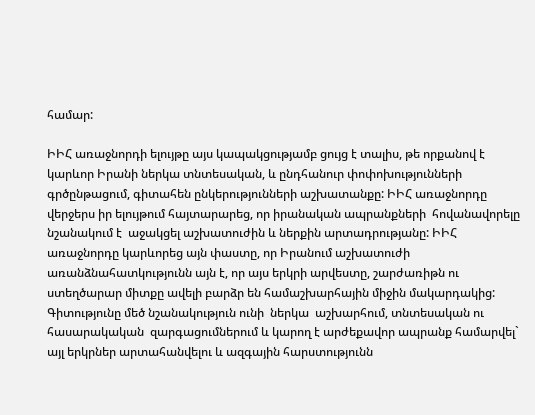համար:

ԻԻՀ առաջնորդի ելույթը այս կապակցությամբ ցույց է տալիս, թե որքանով է կարևոր Իրանի ներկա տնտեսական, և ընդհանուր փոփոխությունների գրծընթացում, գիտահեն ընկերությունների աշխատանքը: ԻԻՀ առաջնորդը վերջերս իր ելույթում հայտարարեց, որ իրանական ապրանքների  հովանավորելը նշանակում է  աջակցել աշխատուժին և ներքին արտադրությանը: ԻԻՀ առաջնորդը կարևորեց այն փաստը, որ Իրանում աշխատուժի առանձնահատկությունն այն է, որ այս երկրի արվեստը, շարժառիթն ու ստեղծարար միտքը ավելի բարձր են համաշխարհային միջին մակարդակից: Գիտությունը մեծ նշանակություն ունի  ներկա  աշխարհում, տնտեսական ու հասարակական  զարգացումներում և կարող է արժեքավոր ապրանք համարվել` այլ երկրներ արտահանվելու և ազգային հարստությունն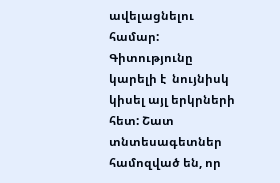ավելացնելու համար: Գիտությունը կարելի է  նույնիսկ կիսել այլ երկրների հետ: Շատ  տնտեսագետներ համոզված են, որ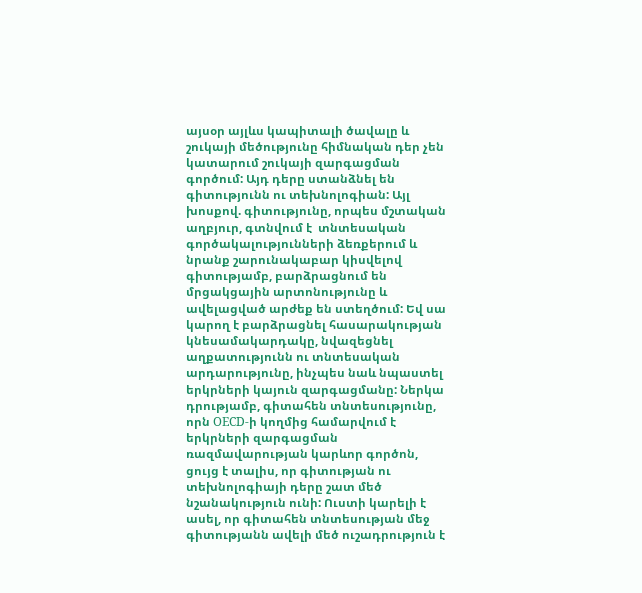այսօր այլևս կապիտալի ծավալը և շուկայի մեծությունը հիմնական դեր չեն կատարում շուկայի զարգացման գործում: Այդ դերը ստանձնել են գիտությունն ու տեխնոլոգիան: Այլ խոսքով. գիտությունը, որպես մշտական աղբյուր, գտնվում է  տնտեսական գործակալությունների ձեռքերում և նրանք շարունակաբար կիսվելով գիտությամբ, բարձրացնում են մրցակցային արտոնությունը և ավելացված արժեք են ստեղծում: Եվ սա կարող է բարձրացնել հասարակության կնեսամակարդակը, նվազեցնել աղքատությունն ու տնտեսական արդարությունը, ինչպես նաև նպաստել երկրների կայուն զարգացմանը: Ներկա դրությամբ, գիտահեն տնտեսությունը, որն OECD-ի կողմից համարվում է  երկրների զարգացման ռազմավարության կարևոր գործոն, ցույց է տալիս, որ գիտության ու տեխնոլոգիայի դերը շատ մեծ նշանակություն ունի: Ուստի կարելի է ասել, որ գիտահեն տնտեսության մեջ գիտությանն ավելի մեծ ուշադրություն է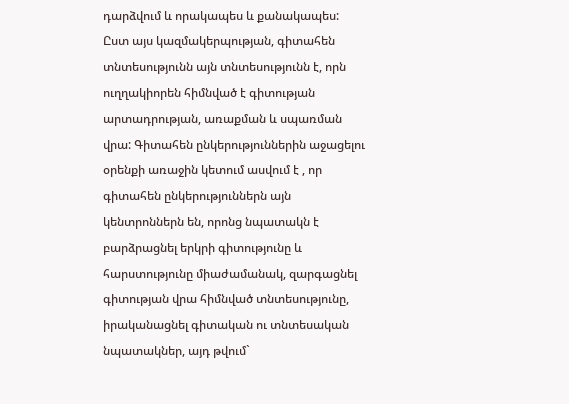դարձվում և որակապես և քանակապես: Ըստ այս կազմակերպության, գիտահեն տնտեսությունն այն տնտեսությունն է, որն ուղղակիորեն հիմնված է գիտության արտադրության, առաքման և սպառման վրա: Գիտահեն ընկերություններին աջացելու օրենքի առաջին կետում ասվում է , որ գիտահեն ընկերություններն այն կենտրոններն են, որոնց նպատակն է  բարձրացնել երկրի գիտությունը և հարստությունը միաժամանակ, զարգացնել գիտության վրա հիմնված տնտեսությունը, իրականացնել գիտական ու տնտեսական նպատակներ, այդ թվում`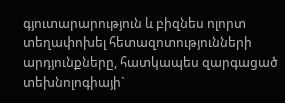գյուտարարություն և բիզնես ոլորտ տեղափոխել հետազոտությունների արդյունքները, հատկապես զարգացած տեխնոլոգիայի`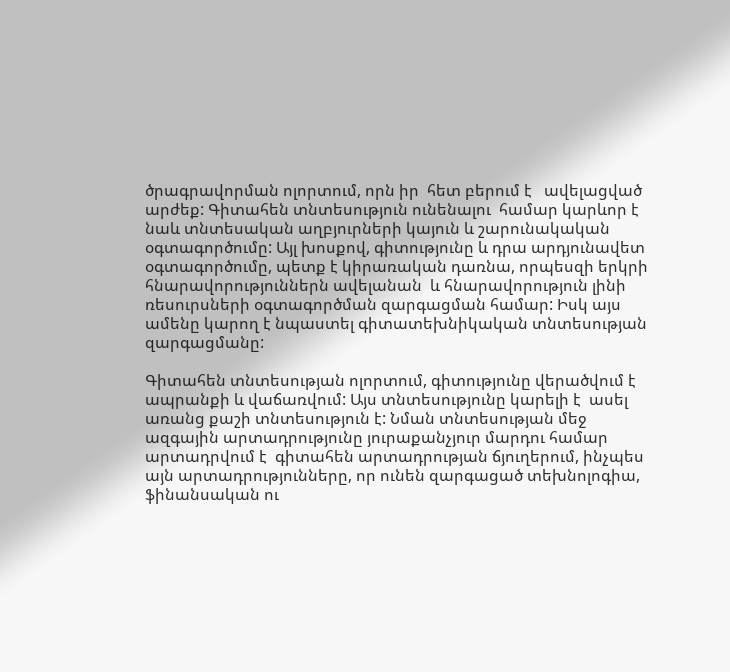ծրագրավորման ոլորտում, որն իր  հետ բերում է   ավելացված արժեք: Գիտահեն տնտեսություն ունենալու  համար կարևոր է նաև տնտեսական աղբյուրների կայուն և շարունակական օգտագործումը: Այլ խոսքով, գիտությունը և դրա արդյունավետ օգտագործումը, պետք է կիրառական դառնա, որպեսզի երկրի հնարավորություններն ավելանան  և հնարավորություն լինի ռեսուրսների օգտագործման զարգացման համար: Իսկ այս ամենը կարող է նպաստել գիտատեխնիկական տնտեսության զարգացմանը:

Գիտահեն տնտեսության ոլորտում, գիտությունը վերածվում է  ապրանքի և վաճառվում: Այս տնտեսությունը կարելի է  ասել առանց քաշի տնտեսություն է: Նման տնտեսության մեջ ազգային արտադրությունը յուրաքանչյուր մարդու համար արտադրվում է  գիտահեն արտադրության ճյուղերում, ինչպես այն արտադրությունները, որ ունեն զարգացած տեխնոլոգիա, ֆինանսական ու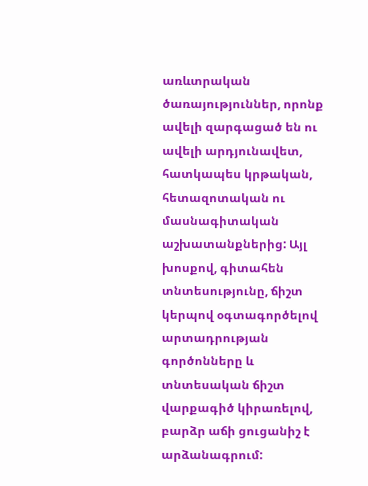առևտրական ծառայություններ, որոնք ավելի զարգացած են ու ավելի արդյունավետ, հատկապես կրթական, հետազոտական ու մասնագիտական աշխատանքներից: Այլ խոսքով, գիտահեն տնտեսությունը, ճիշտ կերպով օգտագործելով արտադրության գործոնները և տնտեսական ճիշտ վարքագիծ կիրառելով, բարձր աճի ցուցանիշ է արձանագրում: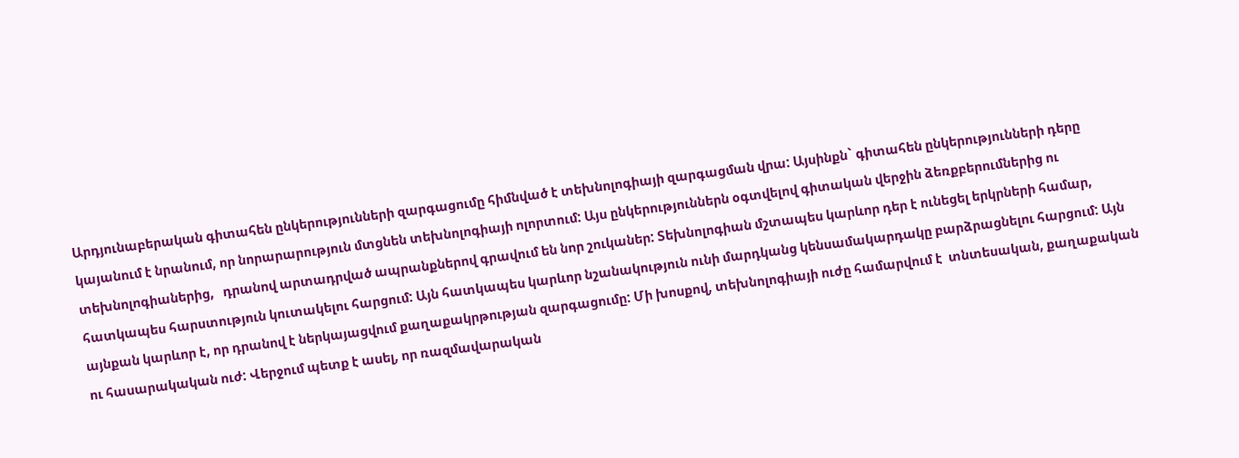Արդյունաբերական գիտահեն ընկերությունների զարգացումը հիմնված է տեխնոլոգիայի զարգացման վրա: Այսինքն` գիտահեն ընկերությունների դերը կայանում է նրանում, որ նորարարություն մտցնեն տեխնոլոգիայի ոլորտում: Այս ընկերություններն օգտվելով գիտական վերջին ձեռքբերումներից ու տեխնոլոգիաներից,   դրանով արտադրված ապրանքներով գրավում են նոր շուկաներ: Տեխնոլոգիան մշտապես կարևոր դեր է ունեցել երկրների համար, հատկապես հարստություն կուտակելու հարցում: Այն հատկապես կարևոր նշանակություն ունի մարդկանց կենսամակարդակը բարձրացնելու հարցում: Այն այնքան կարևոր է, որ դրանով է ներկայացվում քաղաքակրթության զարգացումը: Մի խոսքով, տեխնոլոգիայի ուժը համարվում է  տնտեսական, քաղաքական ու հասարակական ուժ: Վերջում պետք է ասել, որ ռազմավարական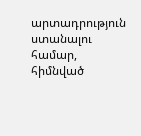արտադրություն ստանալու համար, հիմնված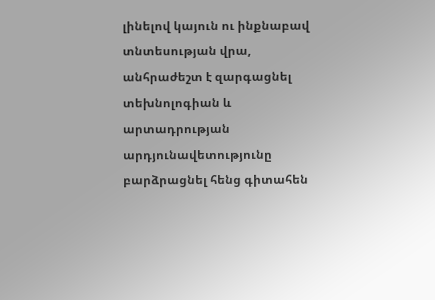լինելով կայուն ու ինքնաբավ տնտեսության վրա, անհրաժեշտ է զարգացնել տեխնոլոգիան և արտադրության արդյունավետությունը բարձրացնել հենց գիտահեն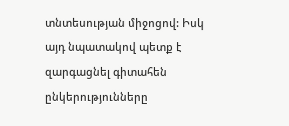տնտեսության միջոցով: Իսկ այդ նպատակով պետք է զարգացնել գիտահեն ընկերությունները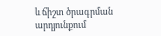և ճիշտ ծրագրման արդյունքում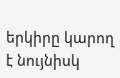երկիրը կարող է նույնիսկ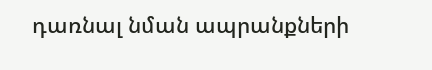դառնալ նման ապրանքների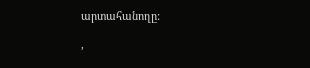արտահանողը:

,